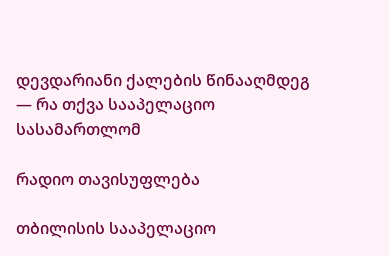დევდარიანი ქალების წინააღმდეგ — რა თქვა სააპელაციო სასამართლომ

რადიო თავისუფლება

თბილისის სააპელაციო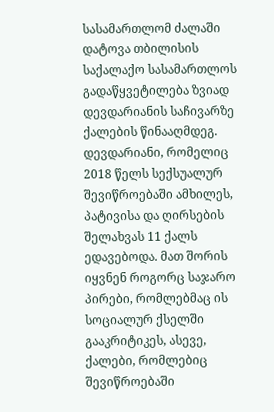სასამართლომ ძალაში დატოვა თბილისის საქალაქო სასამართლოს გადაწყვეტილება ზვიად დევდარიანის საჩივარზე ქალების წინააღმდეგ. დევდარიანი, რომელიც 2018 წელს სექსუალურ შევიწროებაში ამხილეს, პატივისა და ღირსების შელახვას 11 ქალს ედავებოდა. მათ შორის იყვნენ როგორც საჯარო პირები, რომლებმაც ის სოციალურ ქსელში გააკრიტიკეს, ასევე, ქალები, რომლებიც შევიწროებაში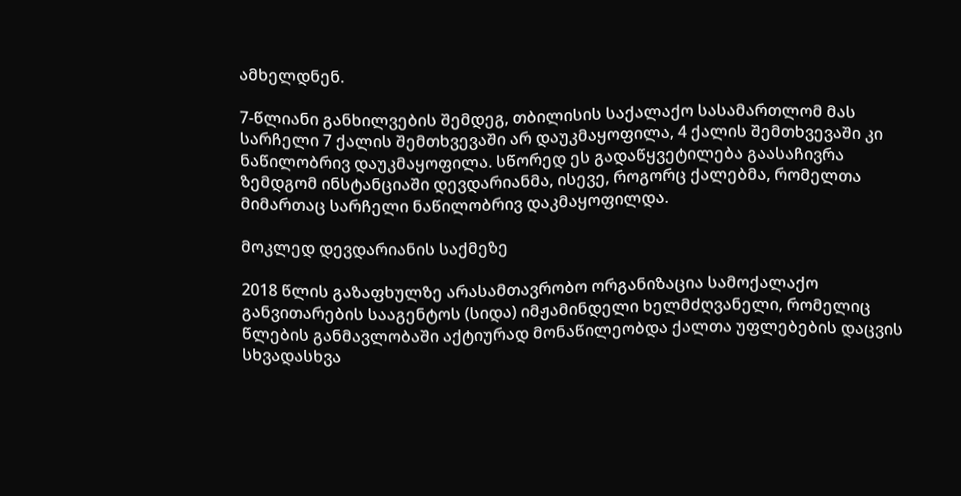ამხელდნენ.

7-წლიანი განხილვების შემდეგ, თბილისის საქალაქო სასამართლომ მას სარჩელი 7 ქალის შემთხვევაში არ დაუკმაყოფილა, 4 ქალის შემთხვევაში კი ნაწილობრივ დაუკმაყოფილა. სწორედ ეს გადაწყვეტილება გაასაჩივრა ზემდგომ ინსტანციაში დევდარიანმა, ისევე, როგორც ქალებმა, რომელთა მიმართაც სარჩელი ნაწილობრივ დაკმაყოფილდა.

მოკლედ დევდარიანის საქმეზე

2018 წლის გაზაფხულზე არასამთავრობო ორგანიზაცია სამოქალაქო განვითარების სააგენტოს (სიდა) იმჟამინდელი ხელმძღვანელი, რომელიც წლების განმავლობაში აქტიურად მონაწილეობდა ქალთა უფლებების დაცვის სხვადასხვა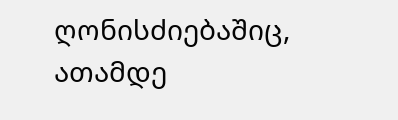ღონისძიებაშიც, ათამდე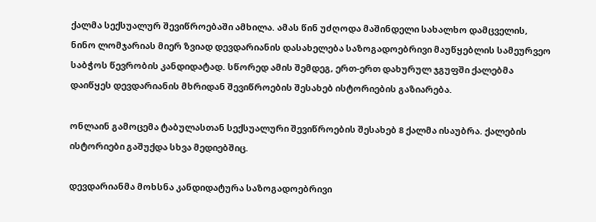ქალმა სექსუალურ შევიწროებაში ამხილა. ამას წინ უძღოდა მაშინდელი სახალხო დამცველის, ნინო ლომჯარიას მიერ ზვიად დევდარიანის დასახელება საზოგადოებრივი მაუწყებლის სამეურვეო საბჭოს წევრობის კანდიდატად. სწორედ ამის შემდეგ, ერთ-ერთ დახურულ ჯგუფში ქალებმა დაიწყეს დევდარიანის მხრიდან შევიწროების შესახებ ისტორიების გაზიარება.

ონლაინ გამოცემა ტაბულასთან სექსუალური შევიწროების შესახებ 8 ქალმა ისაუბრა. ქალების ისტორიები გაშუქდა სხვა მედიებშიც.

დევდარიანმა მოხსნა კანდიდატურა საზოგადოებრივი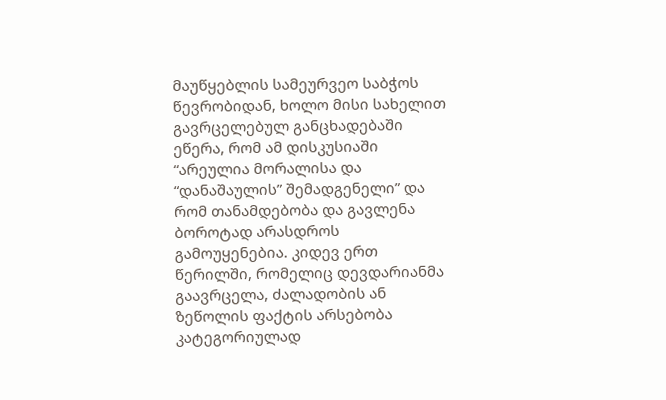მაუწყებლის სამეურვეო საბჭოს წევრობიდან, ხოლო მისი სახელით გავრცელებულ განცხადებაში ეწერა, რომ ამ დისკუსიაში “არეულია მორალისა და “დანაშაულის” შემადგენელი” და რომ თანამდებობა და გავლენა ბოროტად არასდროს გამოუყენებია. კიდევ ერთ წერილში, რომელიც დევდარიანმა გაავრცელა, ძალადობის ან ზეწოლის ფაქტის არსებობა კატეგორიულად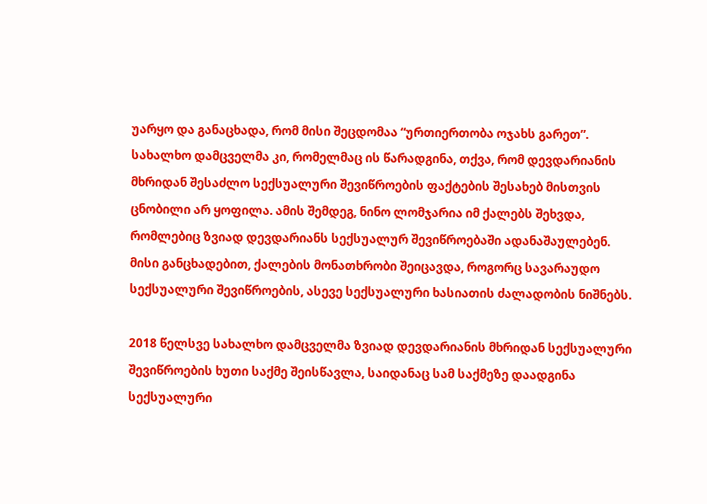უარყო და განაცხადა, რომ მისი შეცდომაა “ურთიერთობა ოჯახს გარეთ”. სახალხო დამცველმა კი, რომელმაც ის წარადგინა, თქვა, რომ დევდარიანის მხრიდან შესაძლო სექსუალური შევიწროების ფაქტების შესახებ მისთვის ცნობილი არ ყოფილა. ამის შემდეგ, ნინო ლომჯარია იმ ქალებს შეხვდა, რომლებიც ზვიად დევდარიანს სექსუალურ შევიწროებაში ადანაშაულებენ. მისი განცხადებით, ქალების მონათხრობი შეიცავდა, როგორც სავარაუდო სექსუალური შევიწროების, ასევე სექსუალური ხასიათის ძალადობის ნიშნებს.

2018 წელსვე სახალხო დამცველმა ზვიად დევდარიანის მხრიდან სექსუალური შევიწროების ხუთი საქმე შეისწავლა, საიდანაც სამ საქმეზე დაადგინა სექსუალური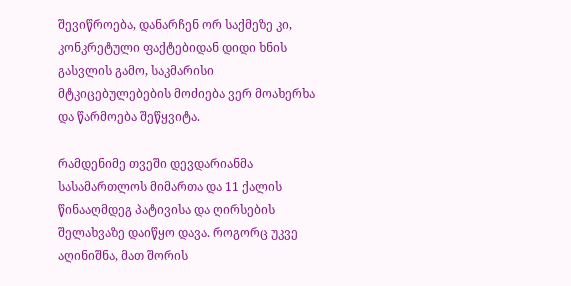შევიწროება, დანარჩენ ორ საქმეზე კი, კონკრეტული ფაქტებიდან დიდი ხნის გასვლის გამო, საკმარისი მტკიცებულებების მოძიება ვერ მოახერხა და წარმოება შეწყვიტა.

რამდენიმე თვეში დევდარიანმა სასამართლოს მიმართა და 11 ქალის წინააღმდეგ პატივისა და ღირსების შელახვაზე დაიწყო დავა. როგორც უკვე აღინიშნა, მათ შორის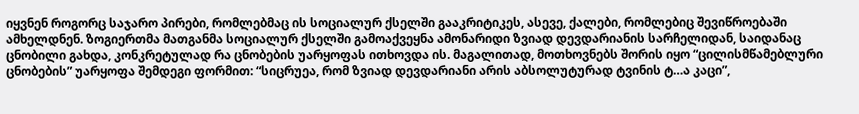იყვნენ როგორც საჯარო პირები, რომლებმაც ის სოციალურ ქსელში გააკრიტიკეს, ასევე, ქალები, რომლებიც შევიწროებაში ამხელდნენ. ზოგიერთმა მათგანმა სოციალურ ქსელში გამოაქვეყნა ამონარიდი ზვიად დევდარიანის სარჩელიდან, საიდანაც ცნობილი გახდა, კონკრეტულად რა ცნობების უარყოფას ითხოვდა ის. მაგალითად, მოთხოვნებს შორის იყო “ცილისმწამებლური ცნობების” უარყოფა შემდეგი ფორმით: “სიცრუეა, რომ ზვიად დევდარიანი არის აბსოლუტურად ტვინის ტ…ა კაცი”,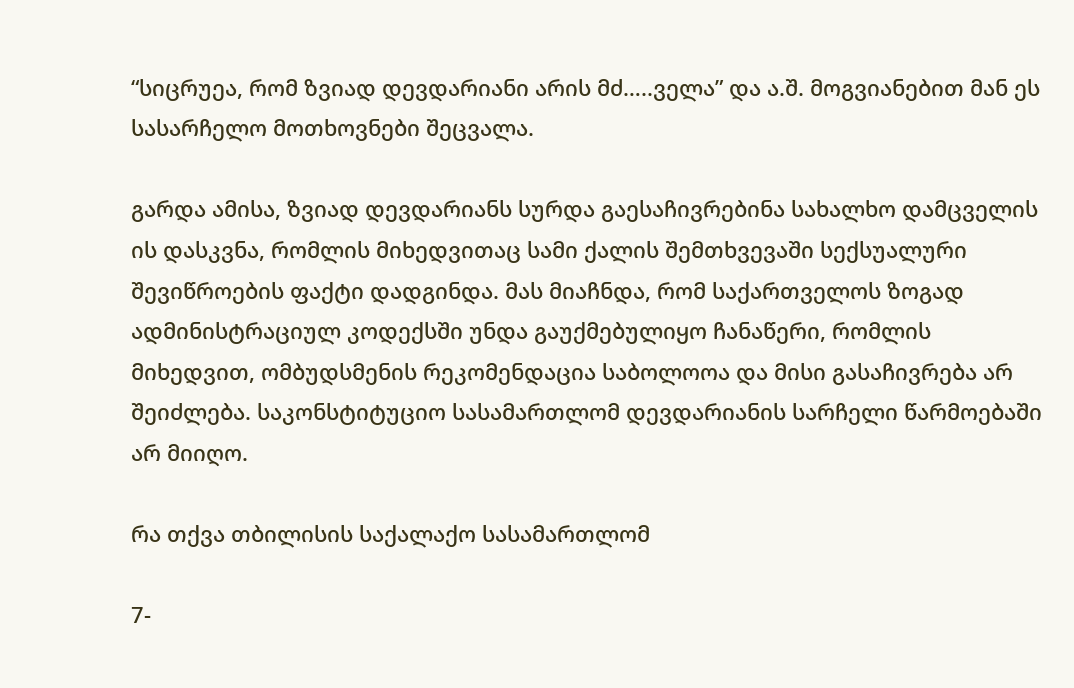“სიცრუეა, რომ ზვიად დევდარიანი არის მძ…..ველა” და ა.შ. მოგვიანებით მან ეს სასარჩელო მოთხოვნები შეცვალა.

გარდა ამისა, ზვიად დევდარიანს სურდა გაესაჩივრებინა სახალხო დამცველის ის დასკვნა, რომლის მიხედვითაც სამი ქალის შემთხვევაში სექსუალური შევიწროების ფაქტი დადგინდა. მას მიაჩნდა, რომ საქართველოს ზოგად ადმინისტრაციულ კოდექსში უნდა გაუქმებულიყო ჩანაწერი, რომლის მიხედვით, ომბუდსმენის რეკომენდაცია საბოლოოა და მისი გასაჩივრება არ შეიძლება. საკონსტიტუციო სასამართლომ დევდარიანის სარჩელი წარმოებაში არ მიიღო.

რა თქვა თბილისის საქალაქო სასამართლომ

7-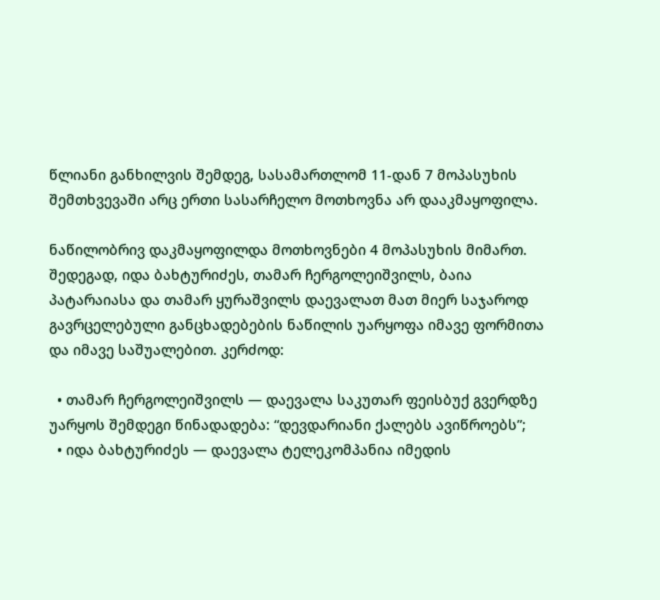წლიანი განხილვის შემდეგ, სასამართლომ 11-დან 7 მოპასუხის შემთხვევაში არც ერთი სასარჩელო მოთხოვნა არ დააკმაყოფილა.

ნაწილობრივ დაკმაყოფილდა მოთხოვნები 4 მოპასუხის მიმართ. შედეგად, იდა ბახტურიძეს, თამარ ჩერგოლეიშვილს, ბაია პატარაიასა და თამარ ყურაშვილს დაევალათ მათ მიერ საჯაროდ გავრცელებული განცხადებების ნაწილის უარყოფა იმავე ფორმითა და იმავე საშუალებით. კერძოდ:

  • თამარ ჩერგოლეიშვილს — დაევალა საკუთარ ფეისბუქ გვერდზე უარყოს შემდეგი წინადადება: “დევდარიანი ქალებს ავიწროებს”;
  • იდა ბახტურიძეს — დაევალა ტელეკომპანია იმედის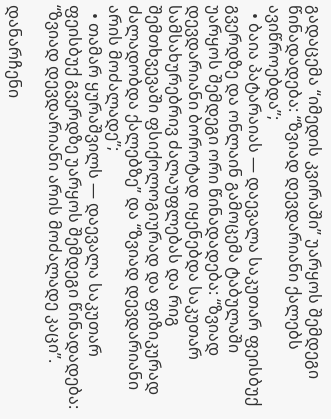გადაცემა “იმედის კვირაში” უარყოს შემდეგი წინადადება: “ზვიად დევდარიანი ქალებს ავიწროებდა”;
  • ბაია პატარაიას — დაევალა საკუთარ ფეისბუქ გვერდზე და ონლაინ გამოცემა ტაბულაში უარყოს შემდეგი ორი წინადადება: “ზვიად დევდარიანი ბოროტად იყენებდა საკუთარ სამსახურებრივ ძალაუფლებას და რიგ შემთხვევაში ფსიქოლოგიურად და ფიზიკურად ძალადობდა ქალებზე” და “ზვიად დევდარიანი არის მოძალადე”;
  • თამარ ყურაშვილს — დაევალა საკუთარ ფეისბუქ გვერდზე უარყოს შემდეგი წინადადება: “ზვიად დევდარიანი არის მოძალადე კაცი”.

დანარჩენი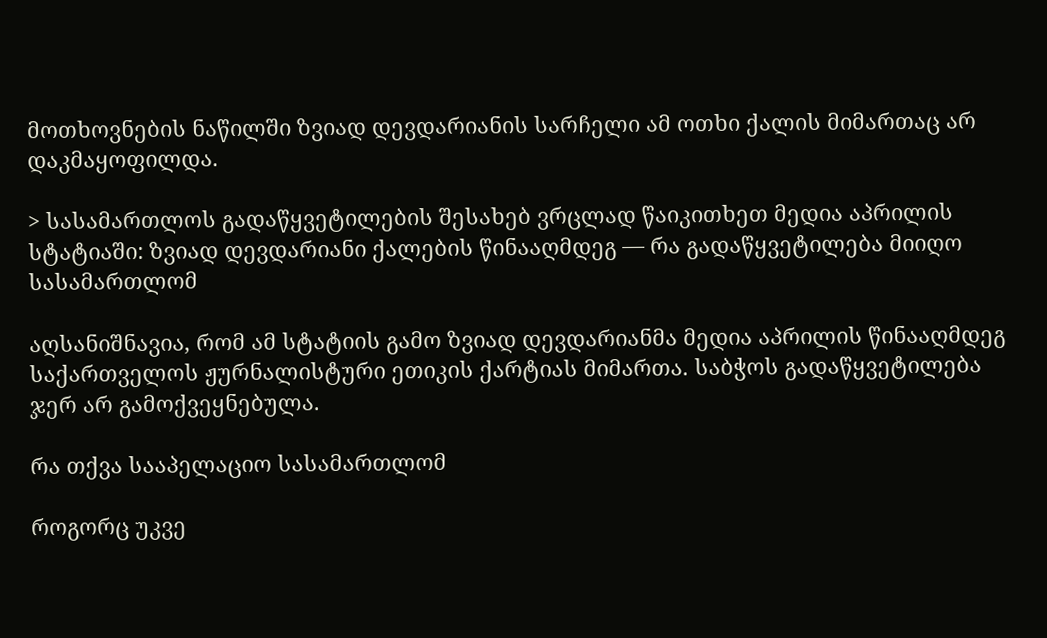მოთხოვნების ნაწილში ზვიად დევდარიანის სარჩელი ამ ოთხი ქალის მიმართაც არ დაკმაყოფილდა.

> სასამართლოს გადაწყვეტილების შესახებ ვრცლად წაიკითხეთ მედია აპრილის სტატიაში: ზვიად დევდარიანი ქალების წინააღმდეგ — რა გადაწყვეტილება მიიღო სასამართლომ

აღსანიშნავია, რომ ამ სტატიის გამო ზვიად დევდარიანმა მედია აპრილის წინააღმდეგ საქართველოს ჟურნალისტური ეთიკის ქარტიას მიმართა. საბჭოს გადაწყვეტილება ჯერ არ გამოქვეყნებულა.

რა თქვა სააპელაციო სასამართლომ

როგორც უკვე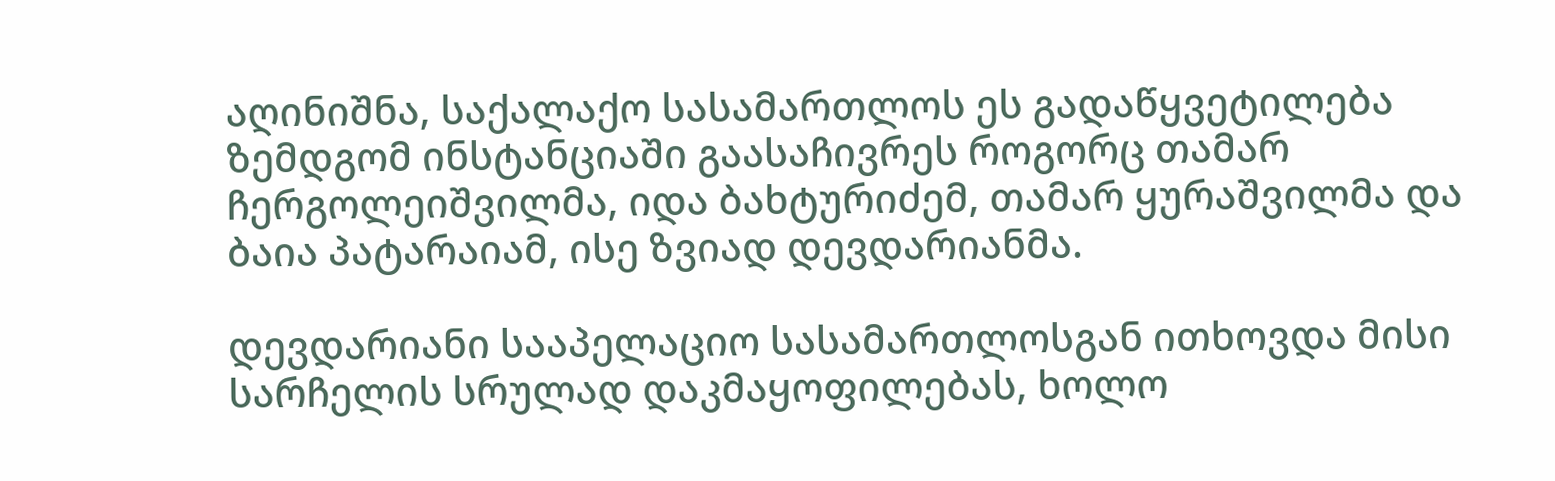აღინიშნა, საქალაქო სასამართლოს ეს გადაწყვეტილება ზემდგომ ინსტანციაში გაასაჩივრეს როგორც თამარ ჩერგოლეიშვილმა, იდა ბახტურიძემ, თამარ ყურაშვილმა და ბაია პატარაიამ, ისე ზვიად დევდარიანმა.

დევდარიანი სააპელაციო სასამართლოსგან ითხოვდა მისი სარჩელის სრულად დაკმაყოფილებას, ხოლო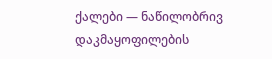ქალები — ნაწილობრივ დაკმაყოფილების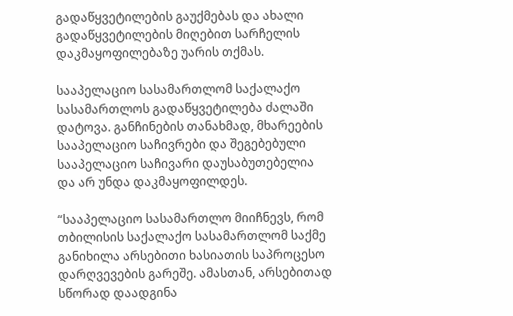გადაწყვეტილების გაუქმებას და ახალი გადაწყვეტილების მიღებით სარჩელის დაკმაყოფილებაზე უარის თქმას.

სააპელაციო სასამართლომ საქალაქო სასამართლოს გადაწყვეტილება ძალაში დატოვა. განჩინების თანახმად, მხარეების სააპელაციო საჩივრები და შეგებებული სააპელაციო საჩივარი დაუსაბუთებელია და არ უნდა დაკმაყოფილდეს.

“სააპელაციო სასამართლო მიიჩნევს, რომ თბილისის საქალაქო სასამართლომ საქმე განიხილა არსებითი ხასიათის საპროცესო დარღვევების გარეშე. ამასთან, არსებითად სწორად დაადგინა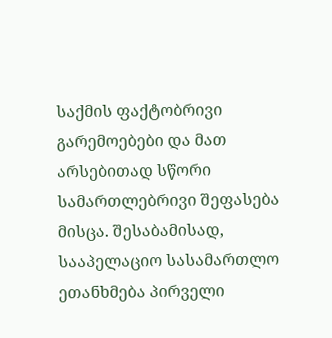საქმის ფაქტობრივი გარემოებები და მათ არსებითად სწორი სამართლებრივი შეფასება მისცა. შესაბამისად, სააპელაციო სასამართლო ეთანხმება პირველი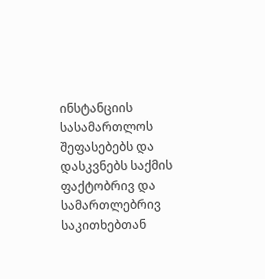ინსტანციის სასამართლოს შეფასებებს და დასკვნებს საქმის ფაქტობრივ და სამართლებრივ საკითხებთან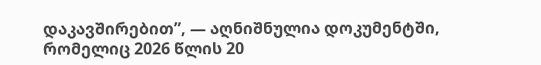დაკავშირებით”, — აღნიშნულია დოკუმენტში, რომელიც 2026 წლის 20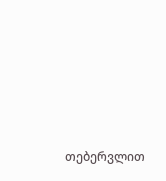თებერვლით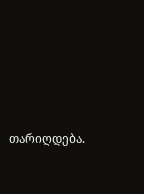თარიღდება.